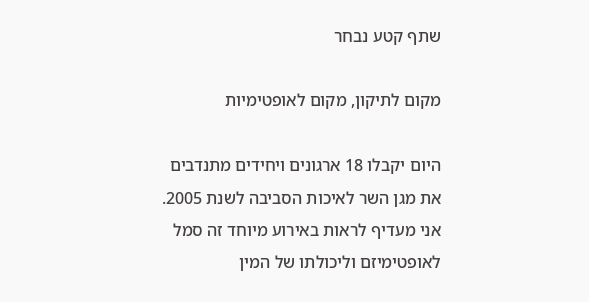שתף קטע נבחר

מקום לתיקון, מקום לאופטימיות

היום יקבלו 18 ארגונים ויחידים מתנדבים את מגן השר לאיכות הסביבה לשנת 2005. אני מעדיף לראות באירוע מיוחד זה סמל לאופטימיזם וליכולתו של המין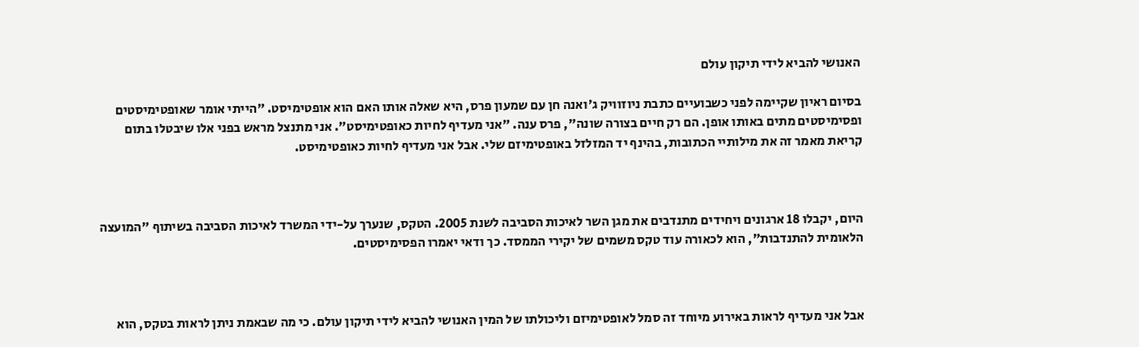האנושי להביא לידי תיקון עולם

בסיום ראיון שקיימה לפני כשבועיים כתבת ניוזוויק ג'ואנה חן עם שמעון פרס, היא שאלה אותו האם הוא אופטימיסט. "הייתי אומר שאופטימיסטים ופסימיסטים מתים באותו אופן. הם רק חיים בצורה שונה", פרס ענה. "אני מעדיף לחיות כאופטימיסט". אני מתנצל מראש בפני אלו שיבטלו בתום קריאת מאמר זה את מילותיי הכתובות, בהינף יד המזלזל באופטימיזם שלי. אבל אני מעדיף לחיות כאופטימיסט.



היום, יקבלו 18 ארגונים ויחידים מתנדבים את מגן השר לאיכות הסביבה לשנת 2005. הטקס, שנערך על-ידי המשרד לאיכות הסביבה בשיתוף "המועצה הלאומית להתנדבות", הוא לכאורה עוד טקס משמים של יקירי הממסד. כך ודאי יאמרו הפסימיסטים.



אבל אני מעדיף לראות באירוע מיוחד זה סמל לאופטימיזם וליכולתו של המין האנושי להביא לידי תיקון עולם. כי מה שבאמת ניתן לראות בטקס, הוא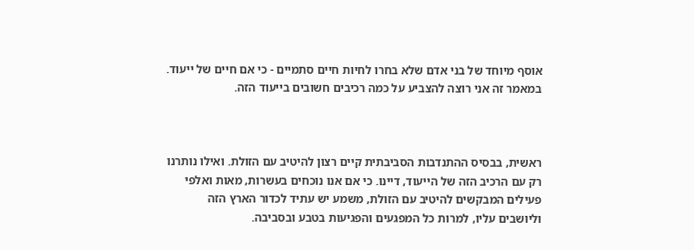אוסף מיוחד של בני אדם שלא בחרו לחיות חיים סתמיים - כי אם חיים של ייעוד. במאמר זה אני רוצה להצביע על כמה רכיבים חשובים בייעוד הזה.



ראשית, בבסיס ההתנדבות הסביבתית קיים רצון להיטיב עם הזולת. ואילו נותרנו רק עם הרכיב הזה של הייעוד, דיינו. כי אם אנו נוכחים בעשרות, מאות ואלפי פעילים המבקשים להיטיב עם הזולת, משמע יש עתיד לכדור הארץ הזה וליושבים עליו, למרות כל המפגעים והפגיעות בטבע ובסביבה.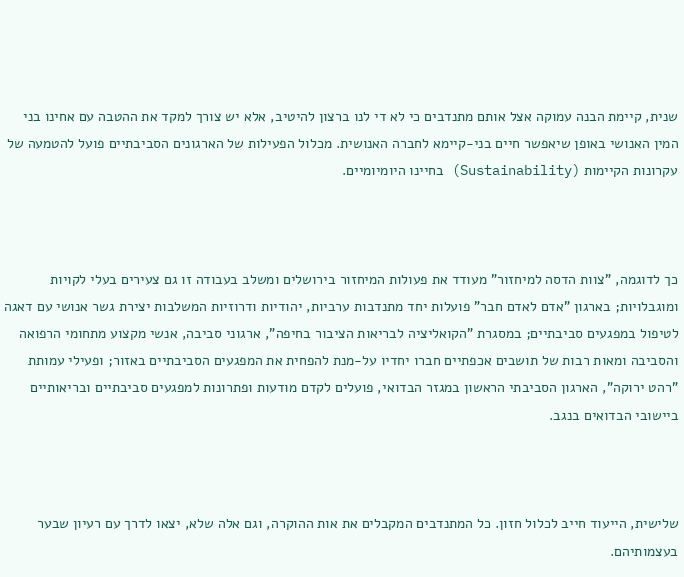שנית, קיימת הבנה עמוקה אצל אותם מתנדבים כי לא די לנו ברצון להיטיב, אלא יש צורך למקד את ההטבה עם אחינו בני המין האנושי באופן שיאפשר חיים בני-קיימא לחברה האנושית. מכלול הפעילות של הארגונים הסביבתיים פועל להטמעה של עקרונות הקיימות (Sustainability) בחיינו היומיומיים.



כך לדוגמה, "צוות הדסה למיחזור" מעודד את פעולות המיחזור בירושלים ומשלב בעבודה זו גם צעירים בעלי לקויות ומוגבלויות; בארגון "אדם לאדם חבר" פועלות יחד מתנדבות ערביות, יהודיות ודרוזיות המשלבות יצירת גשר אנושי עם דאגה לטיפול במפגעים סביבתיים; במסגרת "הקואליציה לבריאות הציבור בחיפה", ארגוני סביבה, אנשי מקצוע מתחומי הרפואה והסביבה ומאות רבות של תושבים אכפתיים חברו יחדיו על-מנת להפחית את המפגעים הסביבתיים באזור; ופעילי עמותת "רהט ירוקה", הארגון הסביבתי הראשון במגזר הבדואי, פועלים לקדם מודעות ופתרונות למפגעים סביבתיים ובריאותיים ביישובי הבדואים בנגב.



שלישית, הייעוד חייב לכלול חזון. כל המתנדבים המקבלים את אות ההוקרה, וגם אלה שלא, יצאו לדרך עם רעיון שבער בעצמותיהם.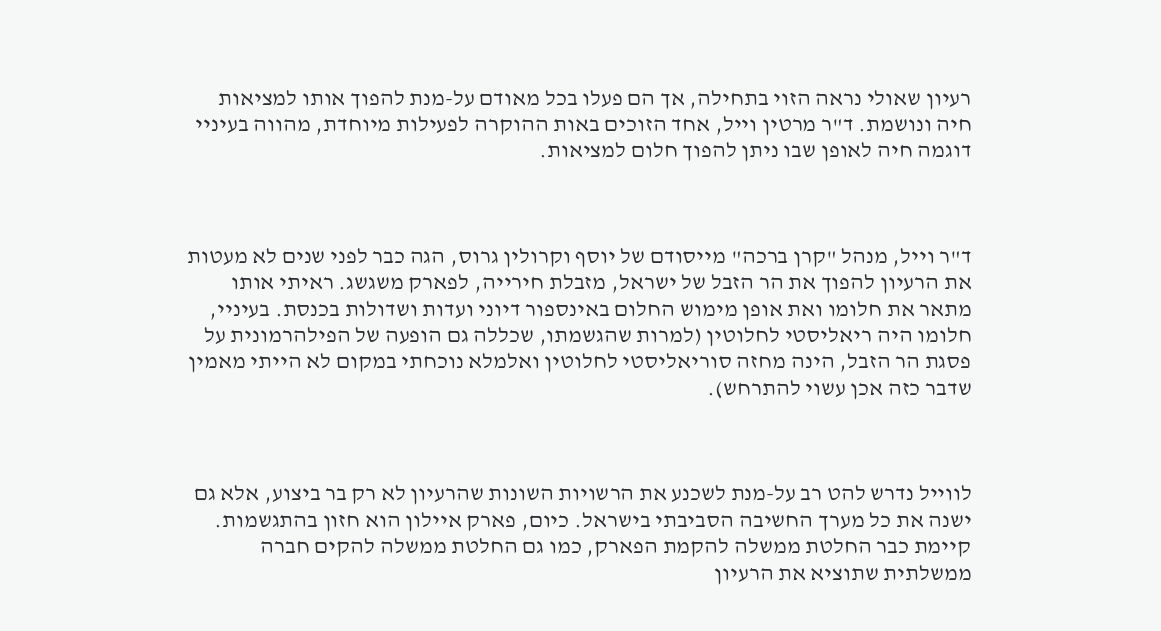רעיון שאולי נראה הזוי בתחילה, אך הם פעלו בכל מאודם על-מנת להפוך אותו למציאות חיה ונושמת. ד"ר מרטין וייל, אחד הזוכים באות ההוקרה לפעילות מיוחדת, מהווה בעיניי דוגמה חיה לאופן שבו ניתן להפוך חלום למציאות.



ד"ר וייל, מנהל "קרן ברכה" מייסודם של יוסף וקרולין גרוס, הגה כבר לפני שנים לא מעטות את הרעיון להפוך את הר הזבל של ישראל, מזבלת חירייה, לפארק משגשג. ראיתי אותו מתאר את חלומו ואת אופן מימוש החלום באינספור דיוני ועדות ושדולות בכנסת. בעיניי, חלומו היה ריאליסטי לחלוטין (למרות שהגשמתו, שכללה גם הופעה של הפילהרמונית על פסגת הר הזבל, הינה מחזה סוריאליסטי לחלוטין ואלמלא נוכחתי במקום לא הייתי מאמין שדבר כזה אכן עשוי להתרחש).



לווייל נדרש להט רב על-מנת לשכנע את הרשויות השונות שהרעיון לא רק בר ביצוע, אלא גם ישנה את כל מערך החשיבה הסביבתי בישראל. כיום, פארק איילון הוא חזון בהתגשמות. קיימת כבר החלטת ממשלה להקמת הפארק, כמו גם החלטת ממשלה להקים חברה ממשלתית שתוציא את הרעיון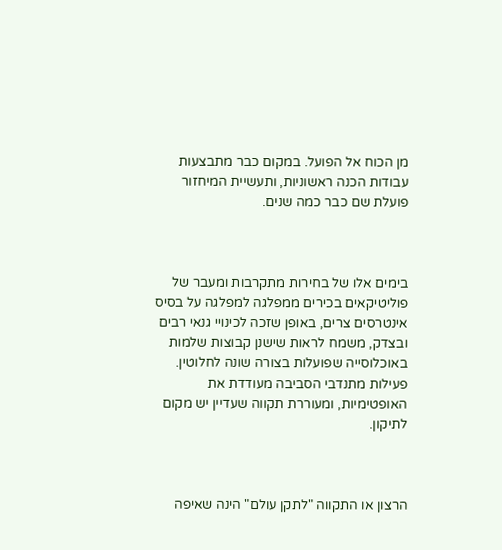מן הכוח אל הפועל. במקום כבר מתבצעות עבודות הכנה ראשוניות, ותעשיית המיחזור פועלת שם כבר כמה שנים.



בימים אלו של בחירות מתקרבות ומעבר של פוליטיקאים בכירים ממפלגה למפלגה על בסיס אינטרסים צרים, באופן שזכה לכינויי גנאי רבים ובצדק, משמח לראות שישנן קבוצות שלמות באוכלוסייה שפועלות בצורה שונה לחלוטין. פעילות מתנדבי הסביבה מעודדת את האופטימיות, ומעוררת תקווה שעדיין יש מקום לתיקון.



הרצון או התקווה "לתקן עולם" הינה שאיפה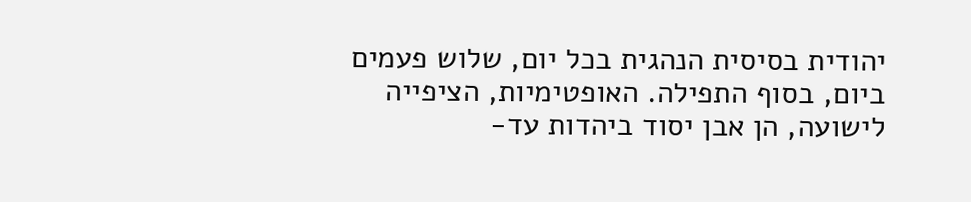יהודית בסיסית הנהגית בכל יום, שלוש פעמים ביום, בסוף התפילה. האופטימיות, הציפייה לישועה, הן אבן יסוד ביהדות עד-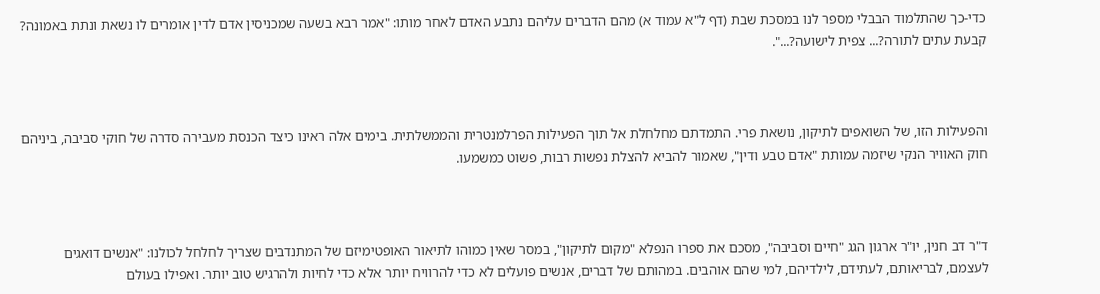כדי-כך שהתלמוד הבבלי מספר לנו במסכת שבת (דף ל"א עמוד א) מהם הדברים עליהם נתבע האדם לאחר מותו: "אמר רבא בשעה שמכניסין אדם לדין אומרים לו נשאת ונתת באמונה? קבעת עתים לתורה?... צפית לישועה?...".



והפעילות הזו, של השואפים לתיקון, נושאת פרי. התמדתם מחלחלת אל תוך הפעילות הפרלמנטרית והממשלתית. בימים אלה ראינו כיצד הכנסת מעבירה סדרה של חוקי סביבה, ביניהם חוק האוויר הנקי שיזמה עמותת "אדם טבע ודין", שאמור להביא להצלת נפשות רבות, פשוט כמשמעו.



ד"ר דב חנין, יו"ר ארגון הגג "חיים וסביבה", מסכם את ספרו הנפלא "מקום לתיקון", במסר שאין כמוהו לתיאור האופטימיזם של המתנדבים שצריך לחלחל לכולנו: "אנשים דואגים לעצמם, לבריאותם, לעתידם, לילדיהם, למי שהם אוהבים. במהותם של דברים, אנשים פועלים לא כדי להרוויח יותר אלא כדי לחיות ולהרגיש טוב יותר. ואפילו בעולם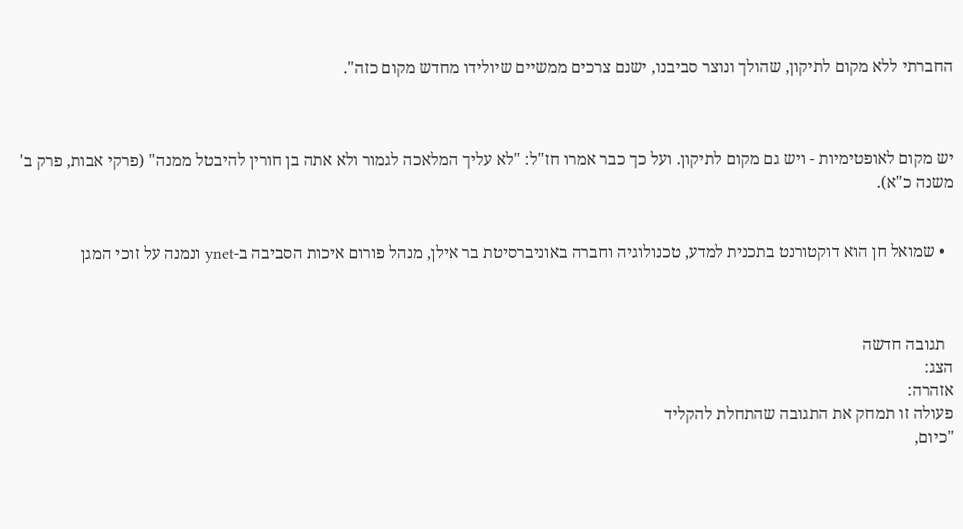החברתי ללא מקום לתיקון, שהולך ונוצר סביבנו, ישנם צרכים ממשיים שיולידו מחדש מקום כזה".



יש מקום לאופטימיות - ויש גם מקום לתיקון. ועל כך כבר אמרו חז"ל: "לא עליך המלאכה לגמור ולא אתה בן חורין להיבטל ממנה" (פרקי אבות, פרק ב' משנה כ"א).


  • שמואל חן הוא דוקטורנט בתכנית למדע, טכנולוגיה וחברה באוניברסיטת בר אילן, מנהל פורום איכות הסביבה ב-ynet ונמנה על זוכי המגן



  תגובה חדשה
הצג:
אזהרה:
פעולה זו תמחק את התגובה שהתחלת להקליד
"כיום,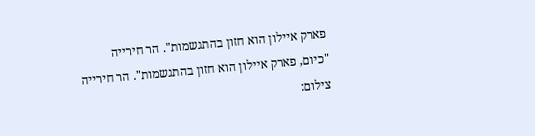פארק איילון הוא חזון בהתגשמות". הר חירייה
"כיום, פארק איילון הוא חזון בהתגשמות". הר חירייה
צילום: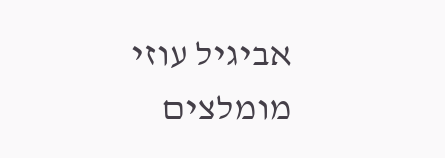אביגיל עוזי
מומלצים